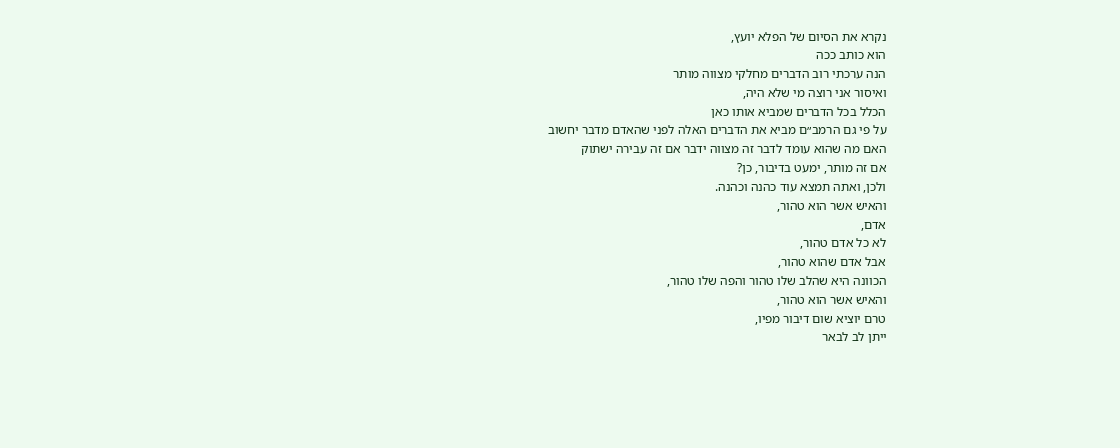נקרא את הסיום של הפלא יועץ,
הוא כותב ככה
הנה ערכתי רוב הדברים מחלקי מצווה מותר
ואיסור אני רוצה מי שלא היה,
הכלל בכל הדברים שמביא אותו כאן
על פי גם הרמב״ם מביא את הדברים האלה לפני שהאדם מדבר יחשוב
האם מה שהוא עומד לדבר זה מצווה ידבר אם זה עבירה ישתוק
אם זה מותר, ימעט בדיבור, כן?
ולכן, ואתה תמצא עוד כהנה וכהנה.
והאיש אשר הוא טהור,
אדם,
לא כל אדם טהור,
אבל אדם שהוא טהור,
הכוונה היא שהלב שלו טהור והפה שלו טהור,
והאיש אשר הוא טהור,
טרם יוציא שום דיבור מפיו,
ייתן לב לבאר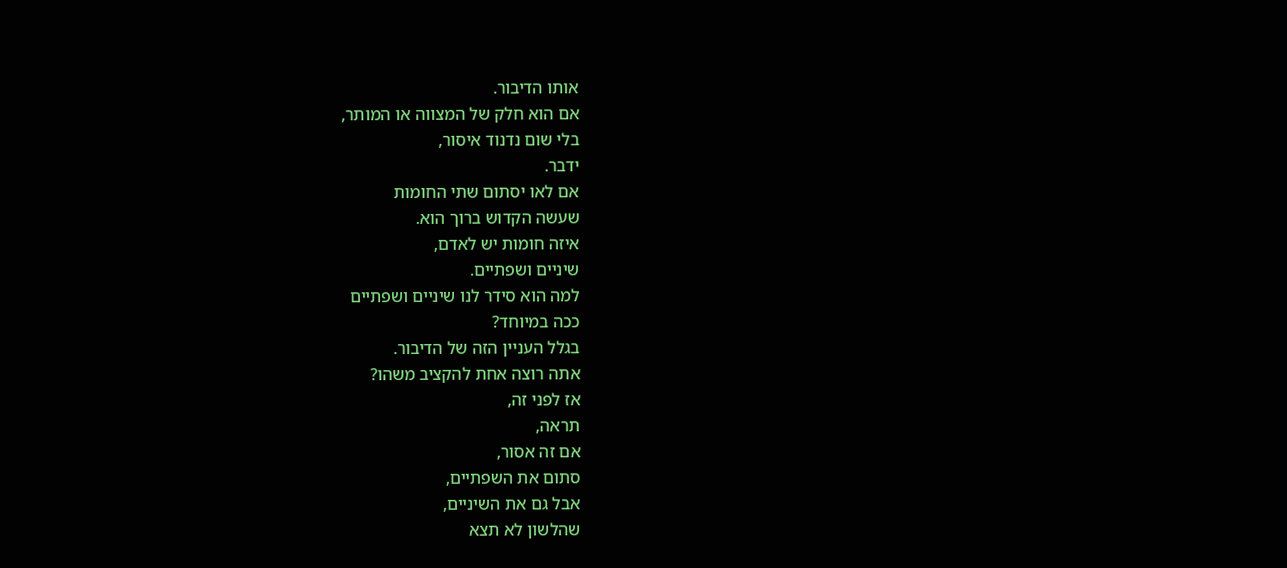אותו הדיבור.
אם הוא חלק של המצווה או המותר,
בלי שום נדנוד איסור,
ידבר.
אם לאו יסתום שתי החומות
שעשה הקדוש ברוך הוא.
איזה חומות יש לאדם,
שיניים ושפתיים.
למה הוא סידר לנו שיניים ושפתיים
ככה במיוחד?
בגלל העניין הזה של הדיבור.
אתה רוצה אחת להקציב משהו?
אז לפני זה,
תראה,
אם זה אסור,
סתום את השפתיים,
אבל גם את השיניים,
שהלשון לא תצא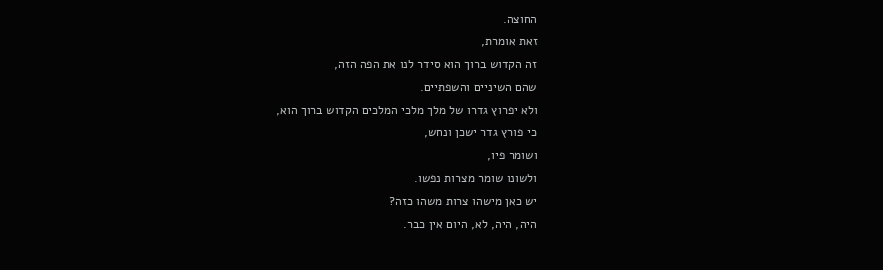החוצה.
זאת אומרת,
זה הקדוש ברוך הוא סידר לנו את הפה הזה,
שהם השיניים והשפתיים.
ולא יפרוץ גדרו של מלך מלכי המלכים הקדוש ברוך הוא,
כי פורץ גדר ישכן ונחש,
ושומר פיו,
ולשונו שומר מצרות נפשו.
יש כאן מישהו צרות משהו כזה?
היה, היה, לא, היום אין כבר.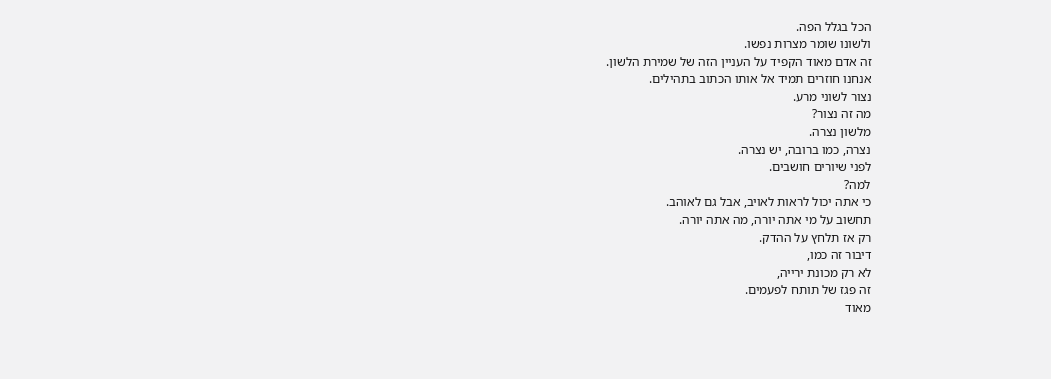הכל בגלל הפה.
ולשונו שומר מצרות נפשו.
זה אדם מאוד הקפיד על העניין הזה של שמירת הלשון.
אנחנו חוזרים תמיד אל אותו הכתוב בתהילים.
נצור לשוני מרע.
מה זה נצור?
מלשון נצרה.
נצרה, כמו ברובה, יש נצרה.
לפני שיורים חושבים.
למה?
כי אתה יכול לראות לאויב, אבל גם לאוהב.
תחשוב על מי אתה יורה, מה אתה יורה.
רק אז תלחץ על ההדק.
דיבור זה כמו,
לא רק מכונת ירייה,
זה פגז של תותח לפעמים.
מאוד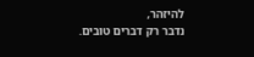להיזהר,
נדבר רק דברים טובים.